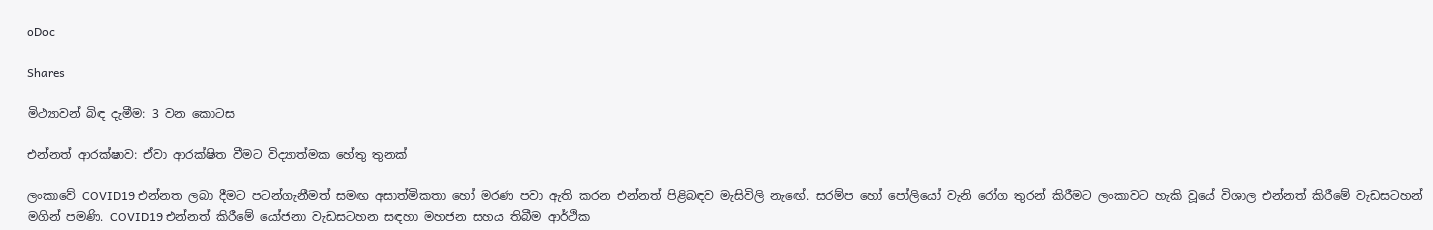oDoc

Shares

මිථ්‍යාවන් බිඳ දැමීම: 3 වන කොටස

එන්නත් ආරක්ෂාව: ඒවා ආරක්ෂිත වීමට විද්‍යාත්මක හේතු තුනක්

ලංකාවේ COVID19 එන්නත ලබා දීමට පටන්ගැනීමත් සමඟ අසාත්මිකතා හෝ මරණ පවා ඇති කරන එන්නත් පිළිබඳව මැසිවිලි නැඟේ. සරම්ප හෝ පෝලියෝ වැනි රෝග තුරන් කිරීමට ලංකාවට හැකි වූයේ විශාල එන්නත් කිරීමේ වැඩසටහන් මගින් පමණි. COVID19 එන්නත් කිරීමේ යෝජනා වැඩසටහන සඳහා මහජන සහය තිබීම ආර්ථික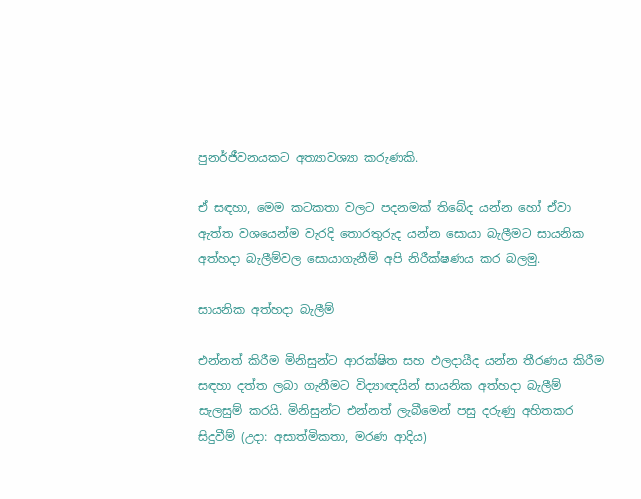පුනර්ජීවනයකට අත්‍යාවශ්‍යා කරුණකි.

ඒ සඳහා, මෙම කටකතා වලට පදනමක් තිබේද යන්න හෝ ඒවා ඇත්ත වශයෙන්ම වැරදි තොරතුරුද යන්න සොයා බැලීමට සායනික අත්හදා බැලීම්වල සොයාගැනීම් අපි නිරීක්ෂණය කර බලමු.

සායනික අත්හදා බැලීම්

එන්නත් කිරීම මිනිසුන්ට ආරක්ෂිත සහ ඵලදායීද යන්න තීරණය කිරීම සඳහා දත්ත ලබා ගැනීමට විද්‍යාඥයින් සායනික අත්හදා බැලීම් සැලසුම් කරයි. මිනිසුන්ට එන්නත් ලැබීමෙන් පසු දරුණු අහිතකර සිදුවීම් (උදා: අසාත්මිකතා, මරණ ආදිය)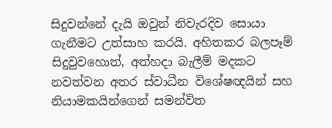සිදුවන්නේ දැයි ඔවුන් නිවැරදිව සොයා ගැනීමට උත්සාහ කරයි. අහිතකර බලපෑම් සිදුවුවහොත්, අත්හදා බැලීම් මදකට නවත්වන අතර ස්වාධීන විශේෂඥයින් සහ නියාමකයින්ගෙන් සමන්විත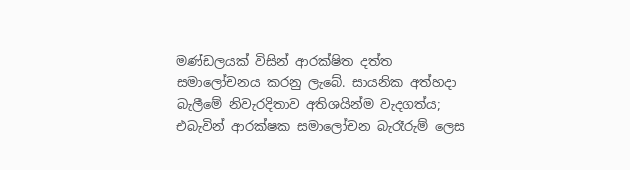මණ්ඩලයක් විසින් ආරක්ෂිත දත්ත සමාලෝචනය කරනු ලැබේ. සායනික අත්හදා බැලීමේ නිවැරදිතාව අතිශයින්ම වැදගත්ය; එබැවින් ආරක්ෂක සමාලෝචන බැරෑරුම් ලෙස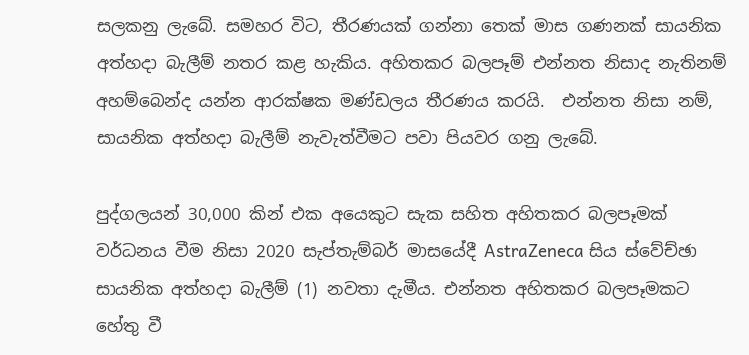සලකනු ලැබේ. සමහර විට, තීරණයක් ගන්නා තෙක් මාස ගණනක් සායනික අත්හදා බැලීම් නතර කළ හැකිය. අහිතකර බලපෑම් එන්නත නිසාද නැතිනම් අහම්බෙන්ද යන්න ආරක්ෂක මණ්ඩලය තීරණය කරයි.  එන්නත නිසා නම්, සායනික අත්හදා බැලීම් නැවැත්වීමට පවා පියවර ගනු ලැබේ.

පුද්ගලයන් 30,000 කින් එක අයෙකුට සැක සහිත අහිතකර බලපෑමක් වර්ධනය වීම නිසා 2020 සැප්තැම්බර් මාසයේදී AstraZeneca සිය ස්වේච්ඡා සායනික අත්හදා බැලීම් (1) නවතා දැමීය. එන්නත අහිතකර බලපෑමකට හේතු වී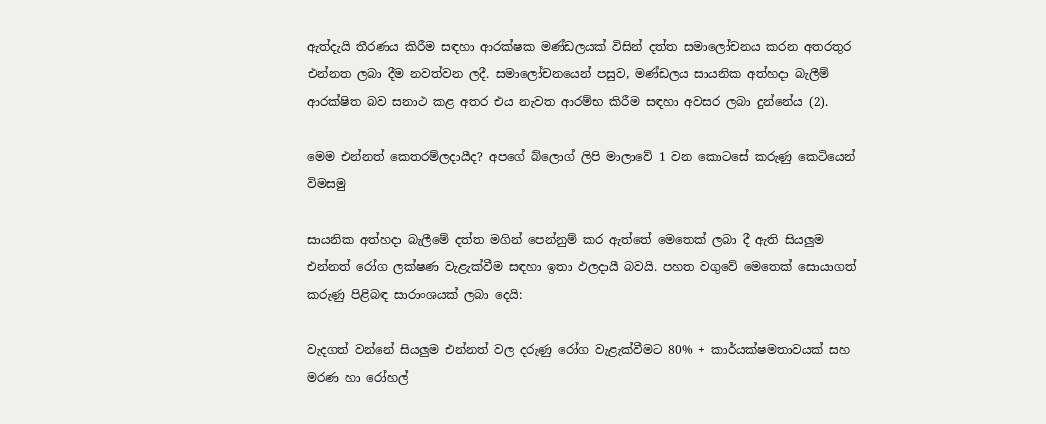ඇත්දැයි තීරණය කිරීම සඳහා ආරක්ෂක මණ්ඩලයක් විසින් දත්ත සමාලෝචනය කරන අතරතුර එන්නත ලබා දීම නවත්වන ලදී. සමාලෝචනයෙන් පසුව, මණ්ඩලය සායනික අත්හදා බැලීම් ආරක්ෂිත බව සනාථ කළ අතර එය නැවත ආරම්භ කිරීම සඳහා අවසර ලබා දුන්නේය (2).

මෙම එන්නත් කෙතරම්ලදායීද? අපගේ බ්ලොග් ලිපි මාලාවේ 1 වන කොටසේ කරුණු කෙටියෙන් විමසමු

සායනික අත්හදා බැලීමේ දත්ත මගින් පෙන්නුම් කර ඇත්තේ මෙතෙක් ලබා දී ඇති සියලුම එන්නත් රෝග ලක්ෂණ වැළැක්වීම සඳහා ඉතා ඵලදායී බවයි. පහත වගුවේ මෙතෙක් සොයාගත් කරුණු පිළිබඳ සාරාංශයක් ලබා දෙයි:

වැදගත් වන්නේ සියලුම එන්නත් වල දරුණු රෝග වැළැක්වීමට 80% + කාර්යක්ෂමතාවයක් සහ මරණ හා රෝහල්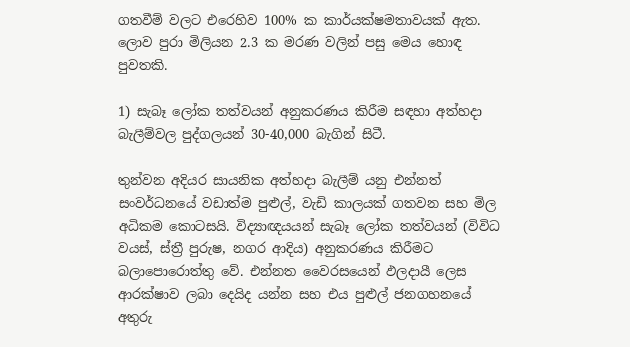ගතවීම් වලට එරෙහිව 100% ක කාර්යක්ෂමතාවයක් ඇත. ලොව පුරා මිලියන 2.3 ක මරණ වලින් පසු මෙය හොඳ පුවතකි.

1) සැබෑ ලෝක තත්වයන් අනුකරණය කිරීම සඳහා අත්හදා බැලීම්වල පුද්ගලයන් 30-40,000 බැගින් සිටී.

තුන්වන අදියර සායනික අත්හදා බැලීම් යනු එන්නත් සංවර්ධනයේ වඩාත්ම පුළුල්, වැඩි කාලයක් ගතවන සහ මිල අධිකම කොටසයි. විද්‍යාඥයයන් සැබෑ ලෝක තත්වයන් (විවිධ වයස්, ස්ත්‍රී පුරුෂ, නගර ආදිය) අනුකරණය කිරීමට බලාපොරොත්තු වේ. එන්නත වෛරසයෙන් ඵලදායී ලෙස ආරක්ෂාව ලබා දෙයිද යන්න සහ එය පුළුල් ජනගහනයේ අතුරු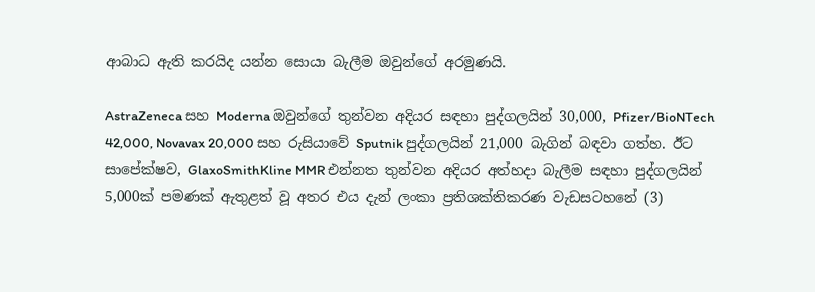ආබාධ ඇති කරයිද යන්න සොයා බැලීම ඔවුන්ගේ අරමුණයි.

AstraZeneca සහ Moderna ඔවුන්ගේ තුන්වන අදියර සඳහා පුද්ගලයින් 30,000, Pfizer/BioNTech 42,000, Novavax 20,000 සහ රුසියාවේ Sputnik පුද්ගලයින් 21,000 බැගින් බඳවා ගත්හ. ඊට සාපේක්ෂව, GlaxoSmithKline MMR එන්නත තුන්වන අදියර අත්හදා බැලීම සඳහා පුද්ගලයින් 5,000ක් පමණක් ඇතුළත් වූ අතර එය දැන් ලංකා ප්‍රතිශක්තිකරණ වැඩසටහනේ (3)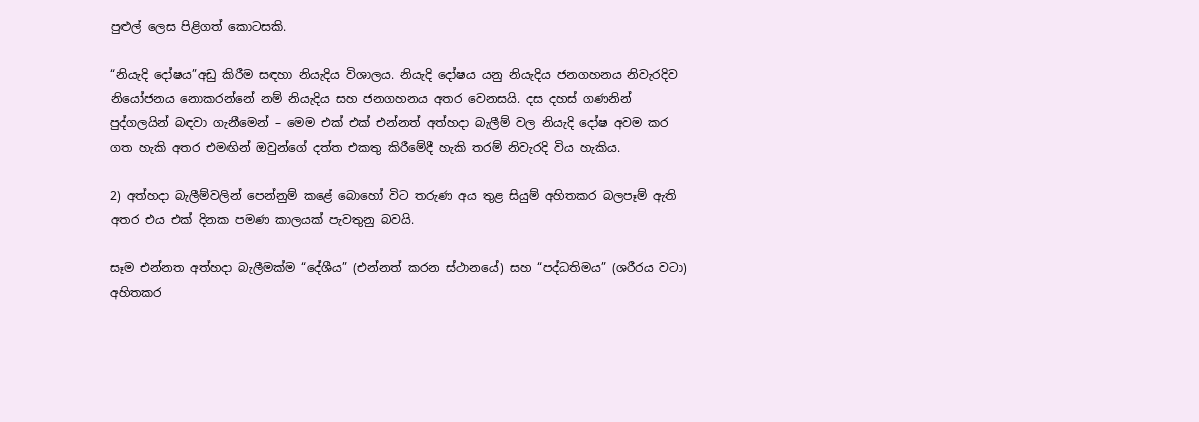පුළුල් ලෙස පිළිගත් කොටසකි.

“නියැදි දෝෂය”අඩු කිරීම සඳහා නියැදිය විශාලය. නියැදි දෝෂය යනු නියැදිය ජනගහනය නිවැරදිව නියෝජනය නොකරන්නේ නම් නියැදිය සහ ජනගහනය අතර වෙනසයි. දස දහස් ගණනින් පුද්ගලයින් බඳවා ගැනීමෙන් – මෙම එක් එක් එන්නත් අත්හදා බැලීම් වල නියැදි දෝෂ අවම කර ගත හැකි අතර එමඟින් ඔවුන්ගේ දත්ත එකතු කිරීමේදී හැකි තරම් නිවැරදි විය හැකිය.

2) අත්හදා බැලීම්වලින් පෙන්නුම් කළේ බොහෝ විට තරුණ අය තුළ සියුම් අහිතකර බලපෑම් ඇති අතර එය එක් දිනක පමණ කාලයක් පැවතුනු බවයි.

සෑම එන්නත අත්හදා බැලීමක්ම “දේශීය” (එන්නත් කරන ස්ථානයේ) සහ “පද්ධතිමය” (ශරීරය වටා) අහිතකර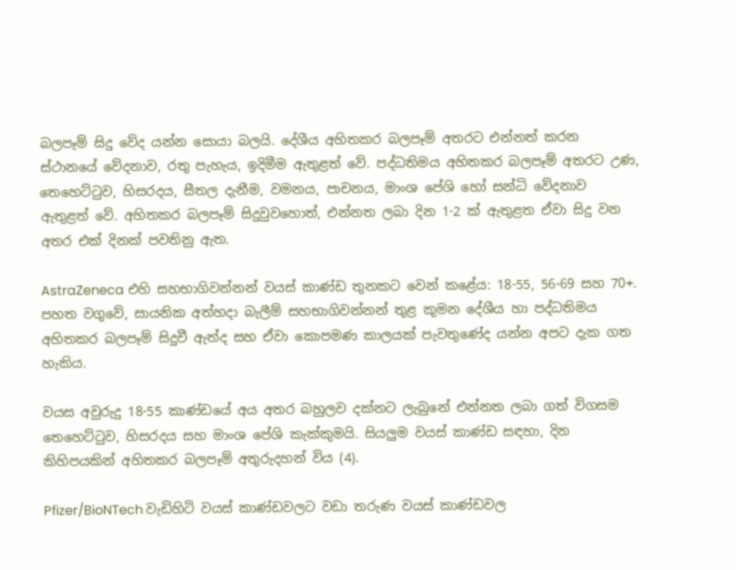බලපෑම් සිදු වේද යන්න සොයා බලයි. දේශීය අහිතකර බලපෑම් අතරට එන්නත් කරන ස්ථානයේ වේදනාව, රතු පැහැය, ඉදිමීම ඇතුළත් වේ. පද්ධතිමය අහිතකර බලපෑම් අතරට උණ, තෙහෙට්ටුව, හිසරදය, සීතල දැනීම, වමනය, පාචනය, මාංශ පේශි හෝ සන්ධි වේදනාව ඇතුළත් වේ. අහිතකර බලපෑම් සිදුවුවහොත්, එන්නත ලබා දින 1-2 ක් ඇතුළත ඒවා සිදු වන අතර එක් දිනක් පවතිනු ඇත.

AstraZeneca එහි සහභාගිවන්නන් වයස් කාණ්ඩ තුනකට වෙන් කළේය: 18-55, 56-69 සහ 70+. පහත වගුවේ, සායනික අත්හදා බැලීම් සහභාගිවන්නන් තුළ කුමන දේශීය හා පද්ධතිමය අහිතකර බලපෑම් සිදුවී ඇත්ද සහ ඒවා කොපමණ කාලයක් පැවතුණේද යන්න අපට දැක ගත හැකිය.

වයස අවුරුදු 18-55 කාණ්ඩයේ අය අතර බහුලව දක්නට ලැබුනේ එන්නත ලබා ගත් විගසම තෙහෙට්ටුව, හිසරදය සහ මාංශ පේශි කැක්කුමයි. සියලුම වයස් කාණ්ඩ සඳහා, දින කිහිපයකින් අහිතකර බලපෑම් අතුරුදහන් විය (4).

Pfizer/BioNTech වැඩිහිටි වයස් කාණ්ඩවලට වඩා තරුණ වයස් කාණ්ඩවල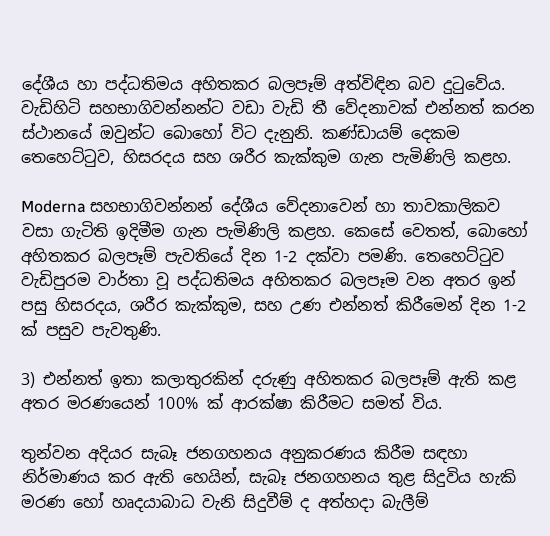දේශීය හා පද්ධතිමය අහිතකර බලපෑම් අත්විඳින බව දුටුවේය. වැඩිහිටි සහභාගිවන්නන්ට වඩා වැඩි තී වේදනාවක් එන්නත් කරන ස්ථානයේ ඔවුන්ට බොහෝ විට දැනුනි. කණ්ඩායම් දෙකම තෙහෙට්ටුව, හිසරදය සහ ශරීර කැක්කුම ගැන පැමිණිලි කළහ.

Moderna සහභාගිවන්නන් දේශීය වේදනාවෙන් හා තාවකාලිකව වසා ගැටිති ඉදිමීම ගැන පැමිණිලි කළහ. කෙසේ වෙතත්, බොහෝ අහිතකර බලපෑම් පැවතියේ දින 1-2 දක්වා පමණි. තෙහෙට්ටුව වැඩිපුරම වාර්තා වූ පද්ධතිමය අහිතකර බලපෑම වන අතර ඉන් පසු හිසරදය, ශරීර කැක්කුම, සහ උණ එන්නත් කිරීමෙන් දින 1-2 ක් පසුව පැවතුණි.

3) එන්නත් ඉතා කලාතුරකින් දරුණු අහිතකර බලපෑම් ඇති කළ අතර මරණයෙන් 100% ක් ආරක්ෂා කිරීමට සමත් විය.

තුන්වන අදියර සැබෑ ජනගහනය අනුකරණය කිරීම සඳහා නිර්මාණය කර ඇති හෙයින්, සැබෑ ජනගහනය තුළ සිදුවිය හැකි මරණ හෝ හෘදයාබාධ වැනි සිදුවීම් ද අත්හදා බැලීම්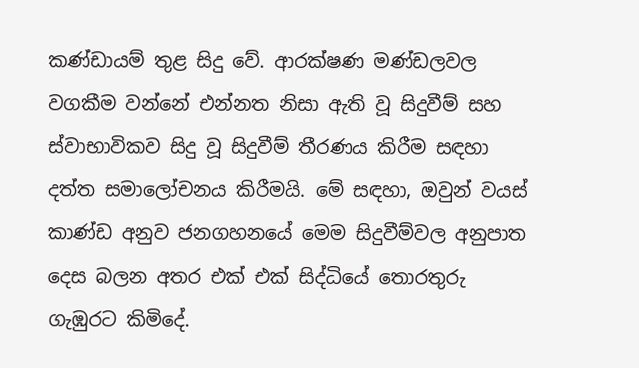කණ්ඩායම් තුළ සිදු වේ. ආරක්ෂණ මණ්ඩලවල වගකීම වන්නේ එන්නත නිසා ඇති වූ සිදුවීම් සහ ස්වාභාවිකව සිදු වූ සිදුවීම් තීරණය කිරීම සඳහා දත්ත සමාලෝචනය කිරීමයි. මේ සඳහා, ඔවුන් වයස් කාණ්ඩ අනුව ජනගහනයේ මෙම සිදුවීම්වල අනුපාත දෙස බලන අතර එක් එක් සිද්ධියේ තොරතුරු ගැඹුරට කිමිදේ.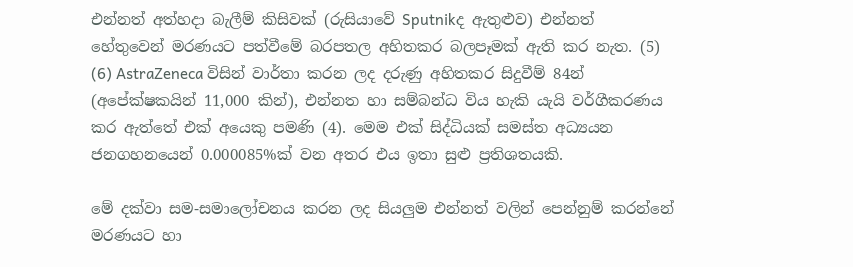එන්නත් අත්හදා බැලීම් කිසිවක් (රුසියාවේ Sputnikද ඇතුළුව) එන්නත් හේතුවෙන් මරණයට පත්වීමේ බරපතල අහිතකර බලපෑමක් ඇති කර නැත. (5) (6) AstraZeneca විසින් වාර්තා කරන ලද දරුණු අහිතකර සිදුවීම් 84න් (අපේක්ෂකයින් 11,000 කින්), එන්නත හා සම්බන්ධ විය හැකි යැයි වර්ගීකරණය කර ඇත්තේ එක් අයෙකු පමණි (4). මෙම එක් සිද්ධියක් සමස්ත අධ්‍යයන ජනගහනයෙන් 0.000085%ක් වන අතර එය ඉතා සුළු ප්‍රතිශතයකි.

මේ දක්වා සම-සමාලෝචනය කරන ලද සියලුම එන්නත් වලින් පෙන්නුම් කරන්නේ මරණයට හා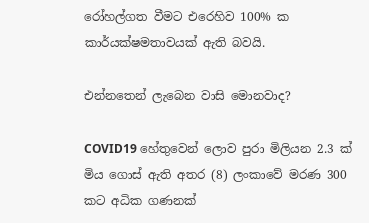රෝහල්ගත වීමට එරෙහිව 100% ක කාර්යක්ෂමතාවයක් ඇති බවයි.

එන්නතෙන් ලැබෙන වාසි මොනවාද?

COVID19 හේතුවෙන් ලොව පුරා මිලියන 2.3 ක් මිය ගොස් ඇති අතර (8) ලංකාවේ මරණ 300 කට අධික ගණනක්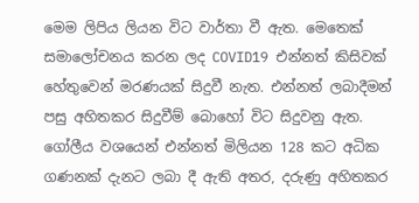මෙම ලිපිය ලියන විට වාර්තා වී ඇත. මෙතෙක් සමාලෝචනය කරන ලද COVID19 එන්නත් කිසිවක් හේතුවෙන් මරණයක් සිදුවී නැත. එන්නත් ලබාදීමන් පසු අහිතකර සිදුවීම් බොහෝ විට සිදුවනු ඇත. ගෝලීය වශයෙන් එන්නත් මිලියන 128 කට අධික ගණනක් දැනට ලබා දී ඇති අතර, දරුණු අහිතකර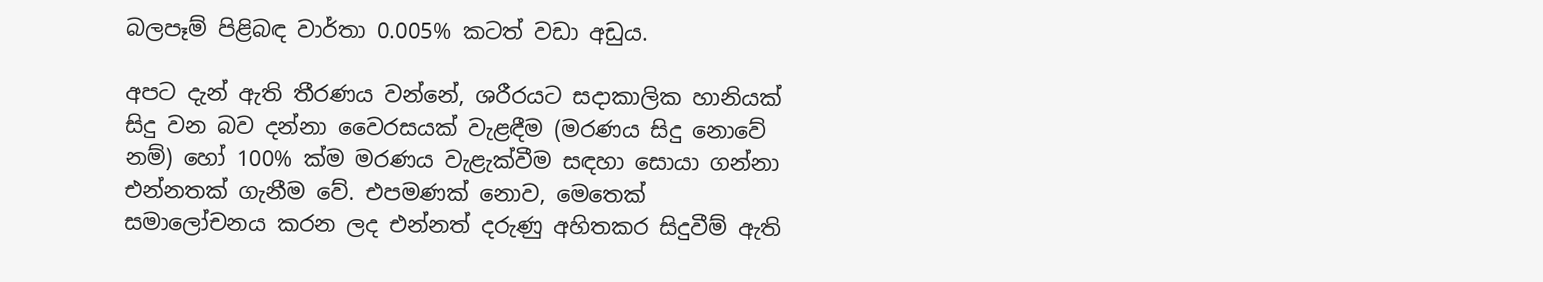බලපෑම් පිළිබඳ වාර්තා 0.005% කටත් වඩා අඩුය.

අපට දැන් ඇති තීරණය වන්නේ, ශරීරයට සදාකාලික හානියක් සිදු වන බව දන්නා වෛරසයක් වැළඳීම (මරණය සිදු නොවේ නම්) හෝ 100% ක්ම මරණය වැළැක්වීම සඳහා සොයා ගන්නා එන්නතක් ගැනීම වේ. එපමණක් නොව, මෙතෙක් සමාලෝචනය කරන ලද එන්නත් දරුණු අහිතකර සිදුවීම් ඇති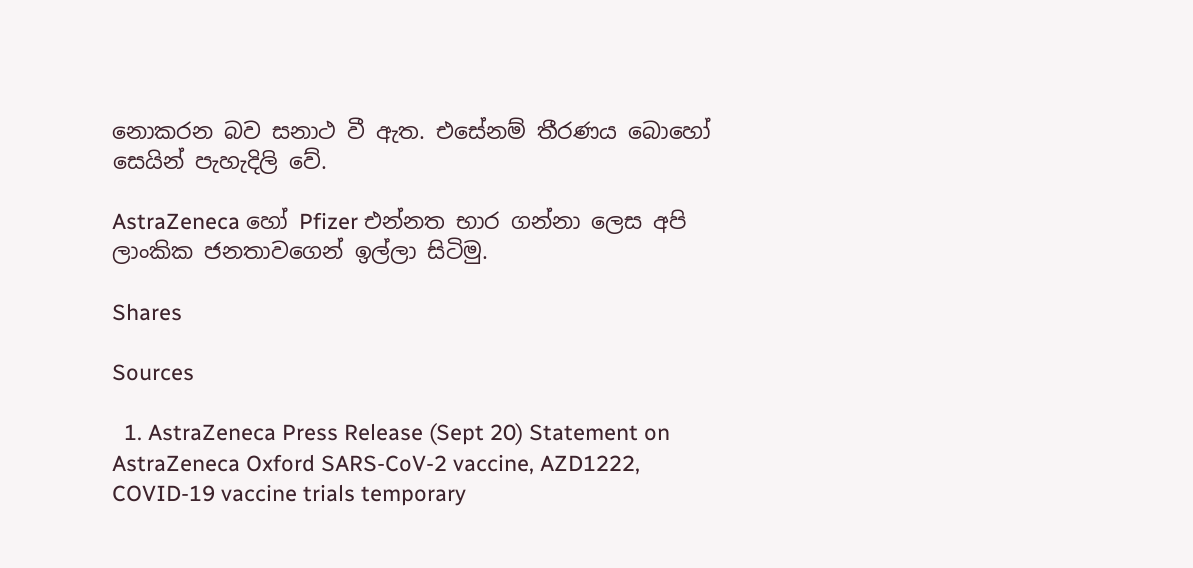නොකරන බව සනාථ වී ඇත. එසේනම් තීරණය බොහෝ සෙයින් පැහැදිලි වේ.

AstraZeneca හෝ Pfizer එන්නත භාර ගන්නා ලෙස අපි ලාංකික ජනතාවගෙන් ඉල්ලා සිටිමු.

Shares

Sources

  1. AstraZeneca Press Release (Sept 20) Statement on AstraZeneca Oxford SARS-CoV-2 vaccine, AZD1222, COVID-19 vaccine trials temporary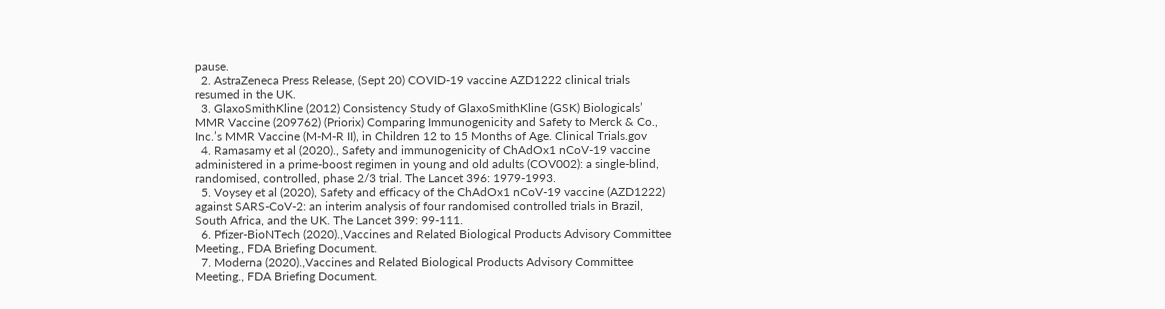pause.
  2. AstraZeneca Press Release, (Sept 20) COVID-19 vaccine AZD1222 clinical trials resumed in the UK.
  3. GlaxoSmithKline (2012) Consistency Study of GlaxoSmithKline (GSK) Biologicals’ MMR Vaccine (209762) (Priorix) Comparing Immunogenicity and Safety to Merck & Co., Inc.’s MMR Vaccine (M-M-R II), in Children 12 to 15 Months of Age. Clinical Trials.gov
  4. Ramasamy et al (2020)., Safety and immunogenicity of ChAdOx1 nCoV-19 vaccine administered in a prime-boost regimen in young and old adults (COV002): a single-blind, randomised, controlled, phase 2/3 trial. The Lancet 396: 1979-1993.
  5. Voysey et al (2020), Safety and efficacy of the ChAdOx1 nCoV-19 vaccine (AZD1222) against SARS-CoV-2: an interim analysis of four randomised controlled trials in Brazil, South Africa, and the UK. The Lancet 399: 99-111.
  6. Pfizer-BioNTech (2020).,Vaccines and Related Biological Products Advisory Committee Meeting., FDA Briefing Document.
  7. Moderna (2020).,Vaccines and Related Biological Products Advisory Committee Meeting., FDA Briefing Document.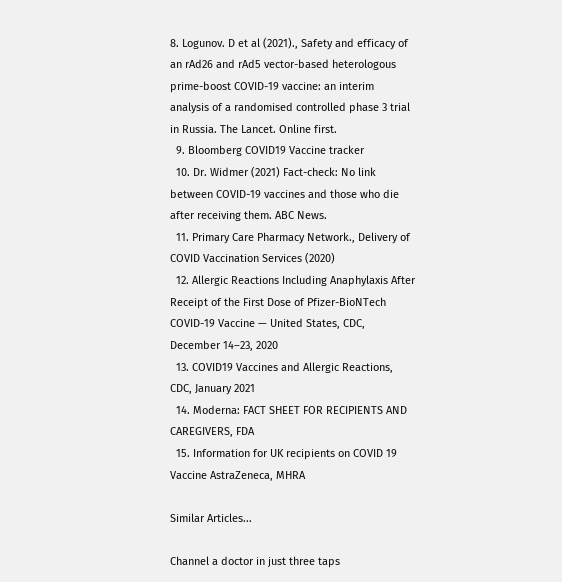8. Logunov. D et al (2021)., Safety and efficacy of an rAd26 and rAd5 vector-based heterologous prime-boost COVID-19 vaccine: an interim analysis of a randomised controlled phase 3 trial in Russia. The Lancet. Online first.
  9. Bloomberg COVID19 Vaccine tracker
  10. Dr. Widmer (2021) Fact-check: No link between COVID-19 vaccines and those who die after receiving them. ABC News.
  11. Primary Care Pharmacy Network., Delivery of COVID Vaccination Services (2020)
  12. Allergic Reactions Including Anaphylaxis After Receipt of the First Dose of Pfizer-BioNTech COVID-19 Vaccine — United States, CDC, December 14–23, 2020
  13. COVID19 Vaccines and Allergic Reactions, CDC, January 2021
  14. Moderna: FACT SHEET FOR RECIPIENTS AND CAREGIVERS, FDA
  15. Information for UK recipients on COVID 19 Vaccine AstraZeneca, MHRA

Similar Articles...

Channel a doctor in just three taps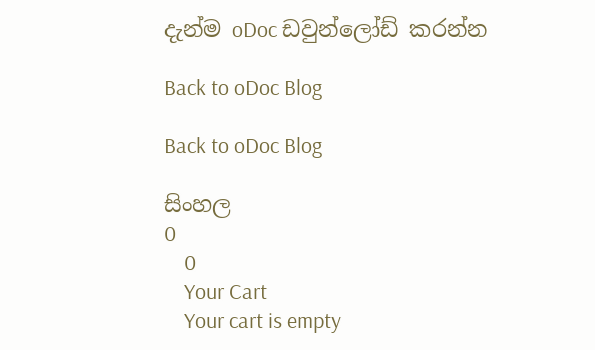දැන්ම oDoc ඩවුන්ලෝඩ් කරන්න

Back to oDoc Blog

Back to oDoc Blog

සිංහල
0
    0
    Your Cart
    Your cart is empty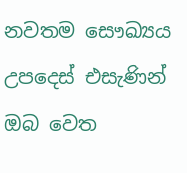නවතම සෞඛ්‍යය උපදෙස් එසැණින් ඔබ වෙත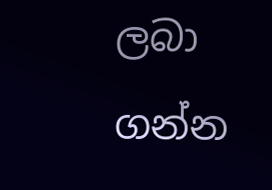ලබා ගන්න